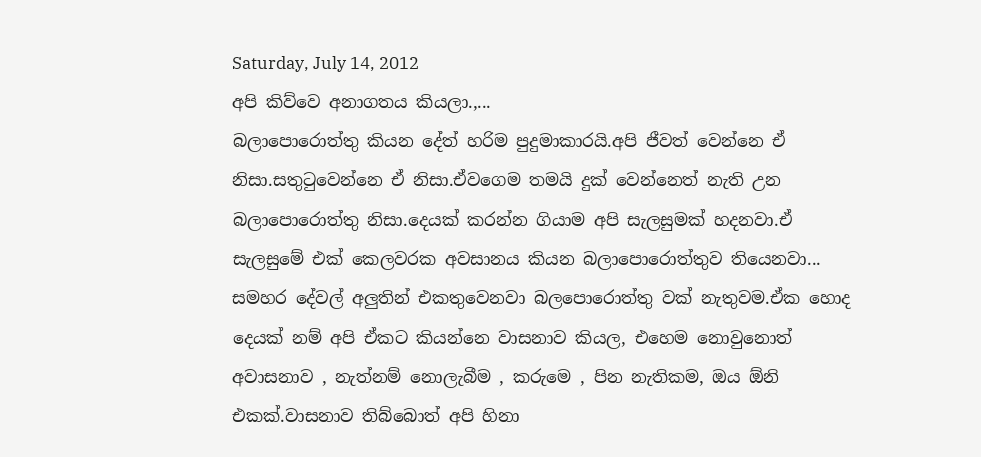Saturday, July 14, 2012
අපි කිව්වෙ අනාගතය කියලා.,...
බලාපොරොත්තු කියන දේත් හරිම පුදුමාකාරයි.අපි ජීවත් වෙන්නෙ ඒ නිසා.සතුටුවෙන්නෙ ඒ නිසා.ඒවගෙම තමයි දුක් වෙන්නෙත් නැති උන බලාපොරොත්තු නිසා.දෙයක් කරන්න ගියාම අපි සැලසුමක් හදනවා.ඒ සැලසුමේ එක් කෙලවරක අවසානය කියන බලාපොරොත්තුව තියෙනවා...
සමහර දේවල් අලුතින් එකතුවෙනවා බලපොරොත්තු වක් නැතුවම.ඒක හොද දෙයක් නම් අපි ඒකට කියන්නෙ වාසනාව කියල, එහෙම නොවුනොත් අවාසනාව , නැත්නම් නොලැබීම , කරුමෙ , පින නැතිකම, ඔය ඕනි එකක්.වාසනාව තිබ්බොත් අපි හිනා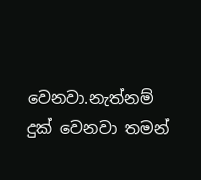වෙනවා.නැත්නම් දුක් වෙනවා තමන්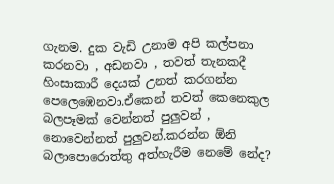ගැනම. දුක වැඩි උනාම අපි කල්පනා කරනවා , අඩනවා , තවත් තැනකදී හිංසාකාරී දෙයක් උනත් කරගන්න පෙලෙඹෙනවා.ඒකෙන් තවත් කෙනෙකුල බලපෑමක් වෙන්නත් පුලුවන් , නොවෙන්නත් පුලුවන්.කරන්න ඕනි බලාපොරොත්තු අත්හැරීම නෙමේ නේද?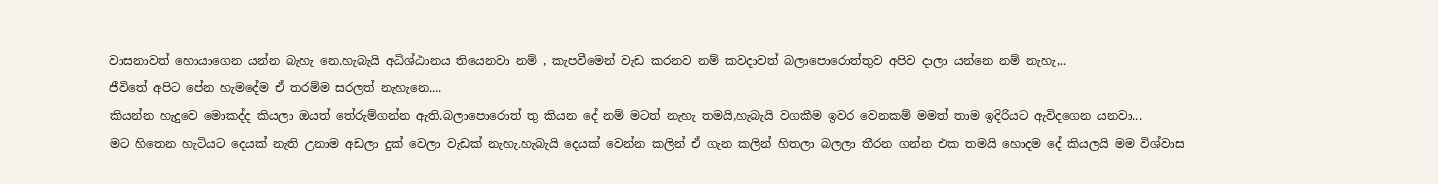වාසනාවත් හොයාගෙන යන්න බැහැ නෙ.හැබැයි අධිශ්ඨානය තියෙනවා නම් , කැපවීමෙන් වැඩ කරනව නම් කවදාවත් බලාපොරොත්තුව අපිව දාලා යන්නෙ නම් නැහැ,..
ජීවිතේ අපිට පේන හැමදේම ඒ තරම්ම සරලත් නැහැනෙ....
කියන්න හැදුවෙ මොකද්ද කියලා ඔයත් තේරුම්ගන්න ඇති.බලාපොරොත් තු කියන දේ නම් මටත් නැහැ තමයි,හැබැයි වගකීම ඉවර වෙනකම් මමත් තාම ඉදිරියට ඇවිදගෙන යනවා...
මට හිතෙන හැටියට දෙයක් නැති උනාම අඩලා දුක් වෙලා වැඩක් නැහැ.හැබැයි දෙයක් වෙන්න කලින් ඒ ගැන කලින් හිතලා බලලා තීරන ගන්න එක තමයි හොදම දේ කියලයි මම විශ්වාස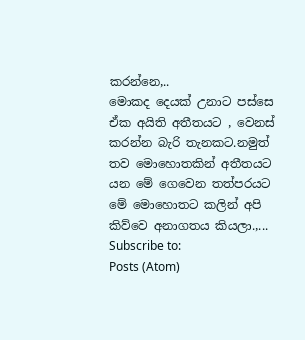කරන්නෙ,..
මොකද දෙයක් උනාට පස්සෙ ඒක අයිති අතීතයට , වෙනස් කරන්න බැරි තැනකට.නමුත් තව මොහොතකින් අතීතයට යන මේ ගෙවෙන තත්පරයට මේ මොහොතට කලින් අපි කිව්වෙ අනාගතය කියලා.,...
Subscribe to:
Posts (Atom)